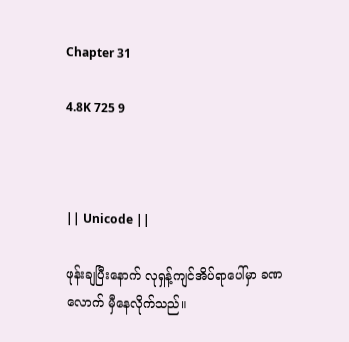Chapter 31

4.8K 725 9



|| Unicode ||

ဖုန်းချပြီးနောက် လုရှန့်ကျင်အိပ်ရာပေါ်မှာ ခဏလောက် မှီနေလိုက်သည်။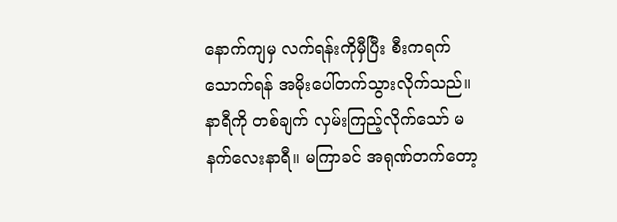နောက်ကျမှ လက်ရန်းကိုမှီပြီး စီးကရက်သောက်ရန် အမိုးပေါ်တက်သွားလိုက်သည်။ နာရီကို တစ်ချက် လှမ်းကြည့်လိုက်သော် မနက်လေးနာရီ။ မကြာခင် အရုဏ်တက်တော့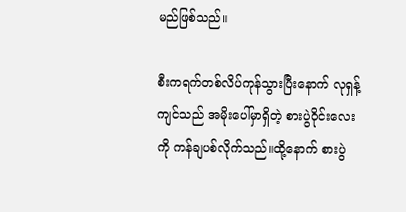မည်ဖြစ်သည်။

စီးကရက်တစ်လိပ်ကုန်သွားပြီးနောက် လုရှန့်ကျင်သည် အမိုးပေါ်မှာရှိတဲ့ စားပွဲဝိုင်းလေးကို ကန်ချပစ်လိုက်သည်။ထို့နောက် စားပွဲ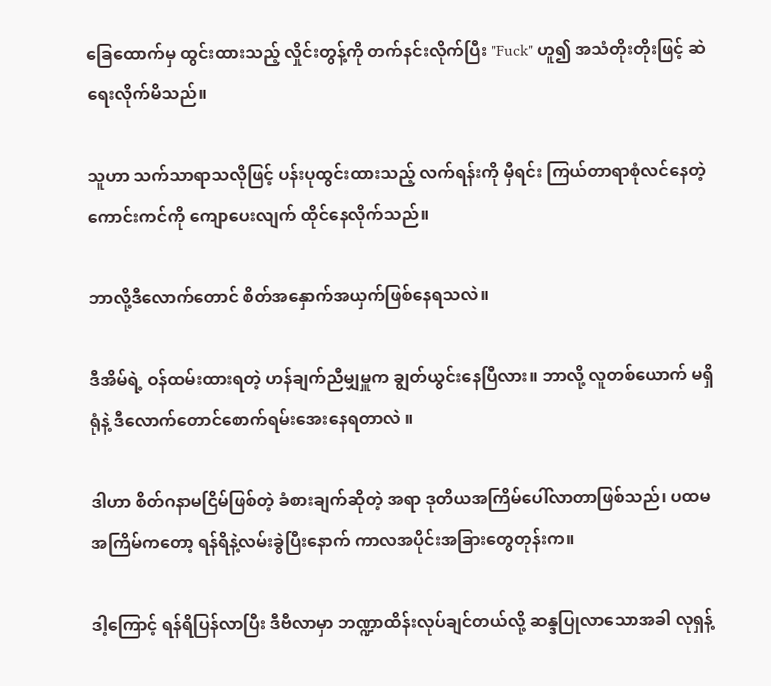ခြေထောက်မှ ထွင်းထားသည့် လှိုင်းတွန့်ကို တက်နင်းလိုက်ပြီး "Fuck" ဟူ၍ အသံတိုးတိုးဖြင့် ဆဲရေးလိုက်မိသည်။

သူဟာ သက်သာရာသလိုဖြင့် ပန်းပုထွင်းထားသည့် လက်ရန်းကို မှီရင်း ကြယ်တာရာစုံလင်နေတဲ့ ကောင်းကင်ကို ကျောပေးလျက် ထိုင်နေလိုက်သည်။

ဘာလို့ဒီလောက်တောင် စိတ်အနှောက်အယှက်ဖြစ်နေရသလဲ။

ဒီအိမ်ရဲ့ ဝန်ထမ်းထားရတဲ့ ဟန်ချက်ညီမျှမှူက ချွတ်ယွင်းနေပြီလား။ ဘာလို့ လူတစ်ယောက် မရှိရုံနဲ့ ဒီလောက်တောင်စောက်ရမ်းအေးနေရတာလဲ ။

ဒါဟာ စိတ်ဂနာမငြိမ်ဖြစ်တဲ့ ခံစားချက်ဆိုတဲ့ အရာ ဒုတိယအကြိမ်ပေါ်လာတာဖြစ်သည်၊ ပထမအကြိမ်ကတော့ ရန်ရိနဲ့လမ်းခွဲပြီးနောက် ကာလအပိုင်းအခြားတွေတုန်းက။

ဒါ့ကြောင့် ရန်ရိပြန်လာပြီး ဒီဗီလာမှာ ဘဏ္ဍာထိန်းလုပ်ချင်တယ်လို့ ဆန္ဒပြုလာသောအခါ လုရှန့်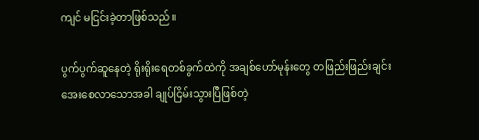ကျင် မငြင်းခဲ့တာဖြစ်သည်။

ပွက်ပွက်ဆူနေတဲ့ ရိုးရိုးရေတစ်ခွက်ထဲကို အချစ်ဟော်မုန်းတွေ တဖြည်းဖြည်းချင်း အေးစေလာသောအခါ ချုပ်ငြိမ်းသွားပြီဖြစ်တဲ့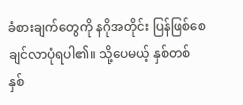ခံစားချက်တွေကို နဂိုအတိုင်း ပြန်ဖြစ်စေချင်လာပုံရပါ၏။ သို့ပေမယ့် နှစ်တစ်နှစ်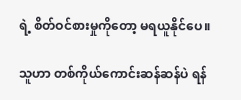ရဲ့ စိတ်ဝင်စားမှုကိုတော့ မရယူနိုင်ပေ။

သူဟာ တစ်ကိုယ်ကောင်းဆန်ဆန်ပဲ ရန်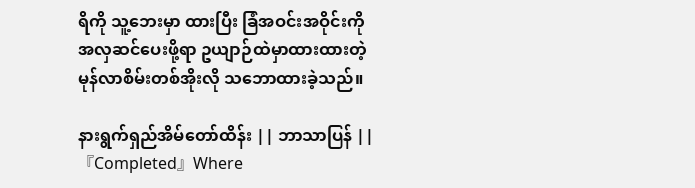ရိကို သူ့ဘေးမှာ ထားပြီး ခြံအဝင်းအဝိုင်းကို အလှဆင်ပေးဖို့ရာ ဥယျာဉ်ထဲမှာထားထားတဲ့ မုန်လာစိမ်းတစ်အိုးလို သဘောထားခဲ့သည်။

နားရွက်ရှည်အိမ်တော်ထိန်း || ဘာသာပြန် || 『Completed』Where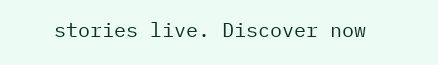stories live. Discover now